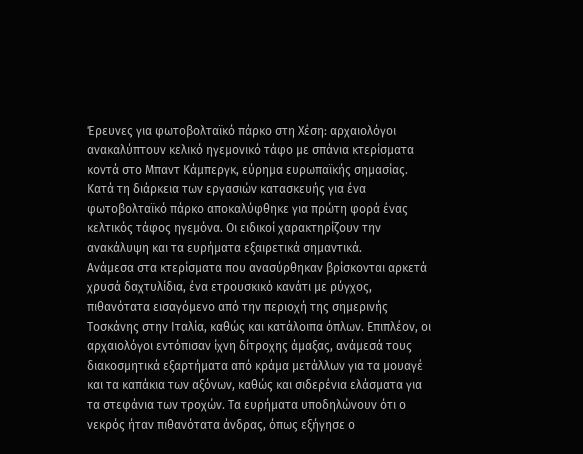Έρευνες για φωτοβολταϊκό πάρκο στη Χέση: αρχαιολόγοι ανακαλύπτουν κελικό ηγεμονικό τάφο με σπάνια κτερίσματα κοντά στο Μπαντ Κάμπεργκ, εύρημα ευρωπαϊκής σημασίας.
Κατά τη διάρκεια των εργασιών κατασκευής για ένα φωτοβολταϊκό πάρκο αποκαλύφθηκε για πρώτη φορά ένας κελτικός τάφος ηγεμόνα. Οι ειδικοί χαρακτηρίζουν την ανακάλυψη και τα ευρήματα εξαιρετικά σημαντικά.
Ανάμεσα στα κτερίσματα που ανασύρθηκαν βρίσκονται αρκετά χρυσά δαχτυλίδια, ένα ετρουσκικό κανάτι με ρύγχος, πιθανότατα εισαγόμενο από την περιοχή της σημερινής Τοσκάνης στην Ιταλία, καθώς και κατάλοιπα όπλων. Επιπλέον, οι αρχαιολόγοι εντόπισαν ίχνη δίτροχης άμαξας, ανάμεσά τους διακοσμητικά εξαρτήματα από κράμα μετάλλων για τα μουαγέ και τα καπάκια των αξόνων, καθώς και σιδερένια ελάσματα για τα στεφάνια των τροχών. Τα ευρήματα υποδηλώνουν ότι ο νεκρός ήταν πιθανότατα άνδρας, όπως εξήγησε ο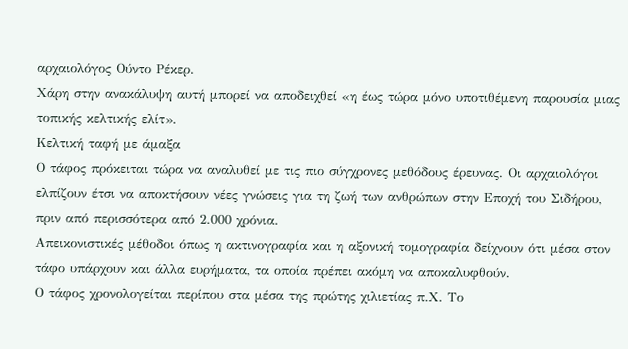αρχαιολόγος Ούντο Ρέκερ.
Χάρη στην ανακάλυψη αυτή μπορεί να αποδειχθεί «η έως τώρα μόνο υποτιθέμενη παρουσία μιας τοπικής κελτικής ελίτ».
Κελτική ταφή με άμαξα
Ο τάφος πρόκειται τώρα να αναλυθεί με τις πιο σύγχρονες μεθόδους έρευνας. Οι αρχαιολόγοι ελπίζουν έτσι να αποκτήσουν νέες γνώσεις για τη ζωή των ανθρώπων στην Εποχή του Σιδήρου, πριν από περισσότερα από 2.000 χρόνια.
Απεικονιστικές μέθοδοι όπως η ακτινογραφία και η αξονική τομογραφία δείχνουν ότι μέσα στον τάφο υπάρχουν και άλλα ευρήματα, τα οποία πρέπει ακόμη να αποκαλυφθούν.
Ο τάφος χρονολογείται περίπου στα μέσα της πρώτης χιλιετίας π.Χ. Το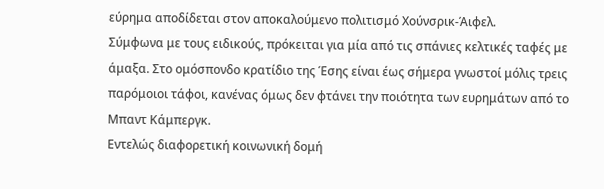εύρημα αποδίδεται στον αποκαλούμενο πολιτισμό Χούνσρικ-Άιφελ.
Σύμφωνα με τους ειδικούς, πρόκειται για μία από τις σπάνιες κελτικές ταφές με άμαξα. Στο ομόσπονδο κρατίδιο της Έσης είναι έως σήμερα γνωστοί μόλις τρεις παρόμοιοι τάφοι, κανένας όμως δεν φτάνει την ποιότητα των ευρημάτων από το Μπαντ Κάμπεργκ.
Εντελώς διαφορετική κοινωνική δομή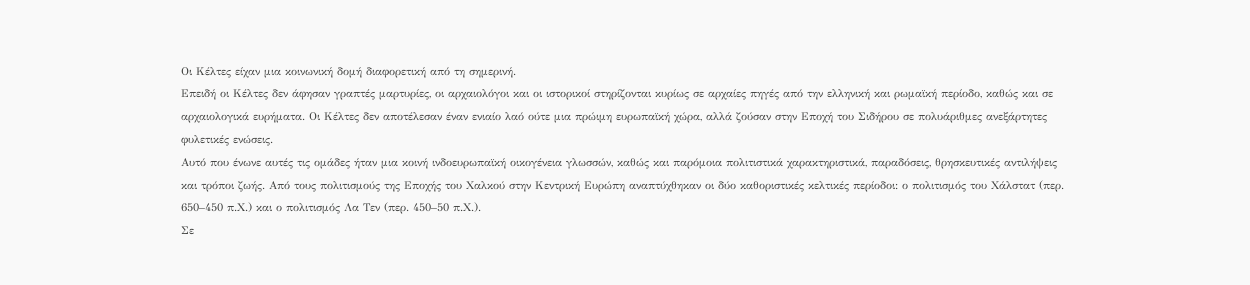Οι Κέλτες είχαν μια κοινωνική δομή διαφορετική από τη σημερινή.
Επειδή οι Κέλτες δεν άφησαν γραπτές μαρτυρίες, οι αρχαιολόγοι και οι ιστορικοί στηρίζονται κυρίως σε αρχαίες πηγές από την ελληνική και ρωμαϊκή περίοδο, καθώς και σε αρχαιολογικά ευρήματα. Οι Κέλτες δεν αποτέλεσαν έναν ενιαίο λαό ούτε μια πρώιμη ευρωπαϊκή χώρα, αλλά ζούσαν στην Εποχή του Σιδήρου σε πολυάριθμες ανεξάρτητες φυλετικές ενώσεις.
Αυτό που ένωνε αυτές τις ομάδες ήταν μια κοινή ινδοευρωπαϊκή οικογένεια γλωσσών, καθώς και παρόμοια πολιτιστικά χαρακτηριστικά, παραδόσεις, θρησκευτικές αντιλήψεις και τρόποι ζωής. Από τους πολιτισμούς της Εποχής του Χαλκού στην Κεντρική Ευρώπη αναπτύχθηκαν οι δύο καθοριστικές κελτικές περίοδοι: ο πολιτισμός του Χάλστατ (περ. 650–450 π.Χ.) και ο πολιτισμός Λα Τεν (περ. 450–50 π.Χ.).
Σε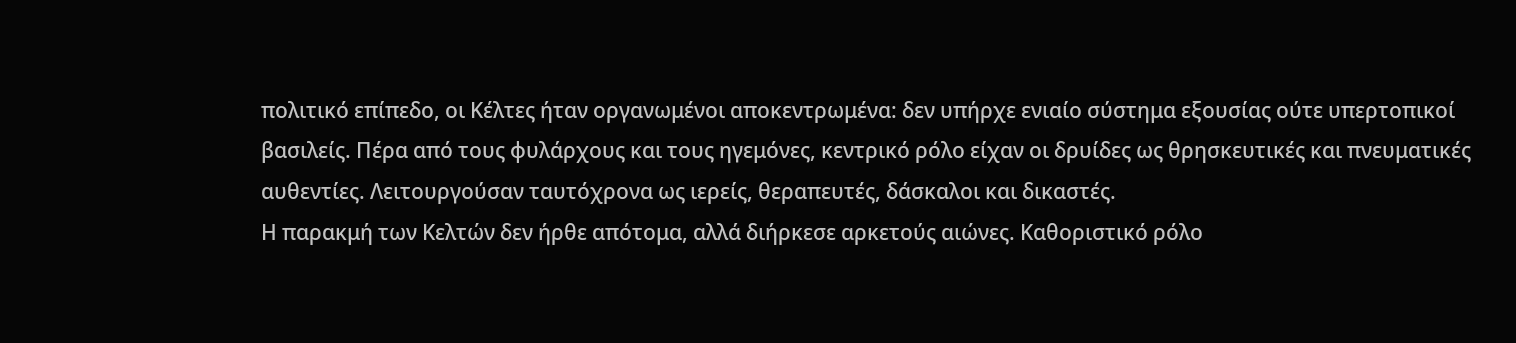πολιτικό επίπεδο, οι Κέλτες ήταν οργανωμένοι αποκεντρωμένα: δεν υπήρχε ενιαίο σύστημα εξουσίας ούτε υπερτοπικοί βασιλείς. Πέρα από τους φυλάρχους και τους ηγεμόνες, κεντρικό ρόλο είχαν οι δρυίδες ως θρησκευτικές και πνευματικές αυθεντίες. Λειτουργούσαν ταυτόχρονα ως ιερείς, θεραπευτές, δάσκαλοι και δικαστές.
Η παρακμή των Κελτών δεν ήρθε απότομα, αλλά διήρκεσε αρκετούς αιώνες. Καθοριστικό ρόλο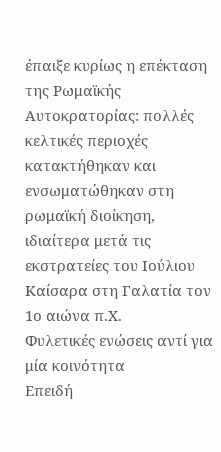έπαιξε κυρίως η επέκταση της Ρωμαϊκής Αυτοκρατορίας: πολλές κελτικές περιοχές κατακτήθηκαν και ενσωματώθηκαν στη ρωμαϊκή διοίκηση, ιδιαίτερα μετά τις εκστρατείες του Ιούλιου Καίσαρα στη Γαλατία τον 1ο αιώνα π.Χ.
Φυλετικές ενώσεις αντί για μία κοινότητα
Επειδή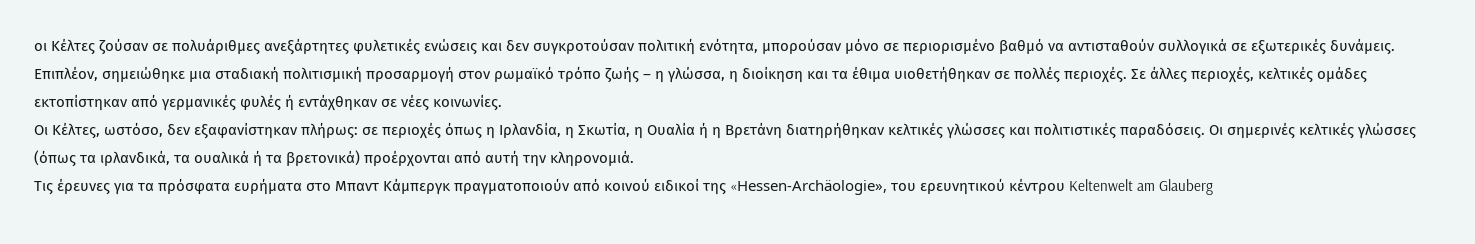οι Κέλτες ζούσαν σε πολυάριθμες ανεξάρτητες φυλετικές ενώσεις και δεν συγκροτούσαν πολιτική ενότητα, μπορούσαν μόνο σε περιορισμένο βαθμό να αντισταθούν συλλογικά σε εξωτερικές δυνάμεις. Επιπλέον, σημειώθηκε μια σταδιακή πολιτισμική προσαρμογή στον ρωμαϊκό τρόπο ζωής – η γλώσσα, η διοίκηση και τα έθιμα υιοθετήθηκαν σε πολλές περιοχές. Σε άλλες περιοχές, κελτικές ομάδες εκτοπίστηκαν από γερμανικές φυλές ή εντάχθηκαν σε νέες κοινωνίες.
Οι Κέλτες, ωστόσο, δεν εξαφανίστηκαν πλήρως: σε περιοχές όπως η Ιρλανδία, η Σκωτία, η Ουαλία ή η Βρετάνη διατηρήθηκαν κελτικές γλώσσες και πολιτιστικές παραδόσεις. Οι σημερινές κελτικές γλώσσες (όπως τα ιρλανδικά, τα ουαλικά ή τα βρετονικά) προέρχονται από αυτή την κληρονομιά.
Τις έρευνες για τα πρόσφατα ευρήματα στο Μπαντ Κάμπεργκ πραγματοποιούν από κοινού ειδικοί της «Hessen-Archäologie», του ερευνητικού κέντρου Keltenwelt am Glauberg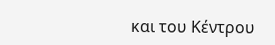και του Κέντρου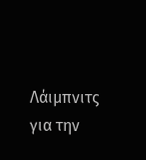Λάιμπνιτς για την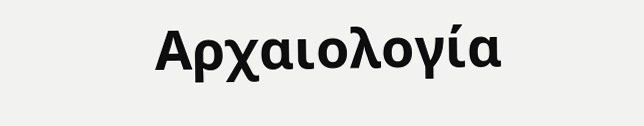Αρχαιολογία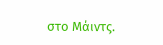στο Μάιντς.